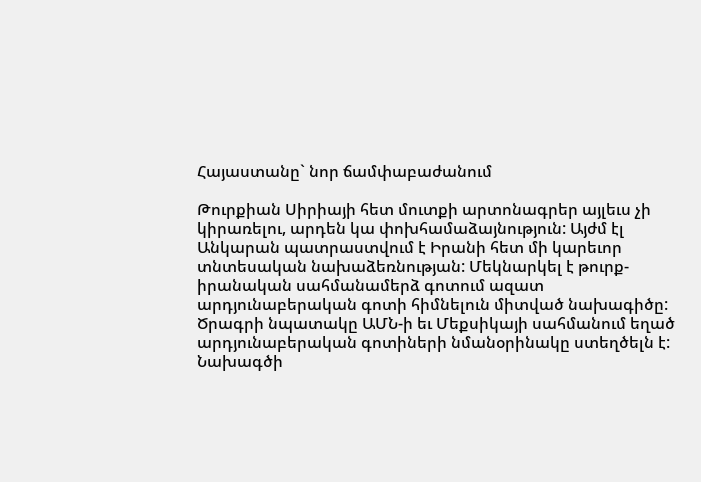Հայաստանը` նոր ճամփաբաժանում

Թուրքիան Սիրիայի հետ մուտքի արտոնագրեր այլեւս չի կիրառելու, արդեն կա փոխհամաձայնություն: Այժմ էլ Անկարան պատրաստվում է Իրանի հետ մի կարեւոր տնտեսական նախաձեռնության: Մեկնարկել է թուրք-իրանական սահմանամերձ գոտում ազատ արդյունաբերական գոտի հիմնելուն միտված նախագիծը: Ծրագրի նպատակը ԱՄՆ-ի եւ Մեքսիկայի սահմանում եղած արդյունաբերական գոտիների նմանօրինակը ստեղծելն է:
Նախագծի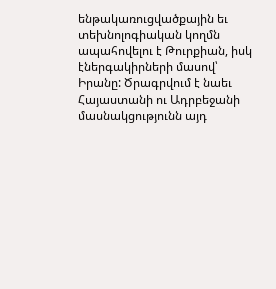ենթակառուցվածքային եւ տեխնոլոգիական կողմն ապահովելու է Թուրքիան, իսկ էներգակիրների մասով՝ Իրանը: Ծրագրվում է նաեւ Հայաստանի ու Ադրբեջանի մասնակցությունն այդ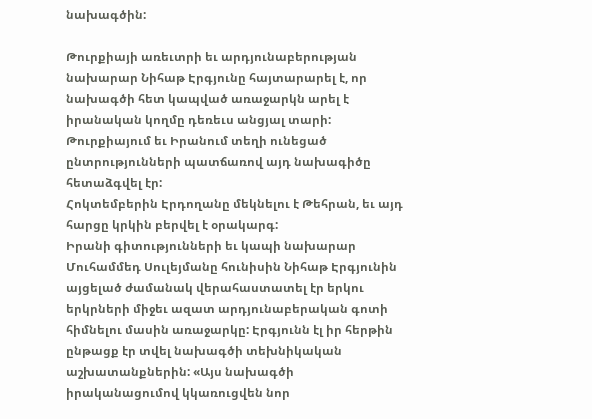նախագծին:

Թուրքիայի առեւտրի եւ արդյունաբերության նախարար Նիհաթ Էրգյունը հայտարարել է, որ նախագծի հետ կապված առաջարկն արել է իրանական կողմը դեռեւս անցյալ տարի: Թուրքիայում եւ Իրանում տեղի ունեցած ընտրությունների պատճառով այդ նախագիծը հետաձգվել էր:
Հոկտեմբերին Էրդողանը մեկնելու է Թեհրան, եւ այդ հարցը կրկին բերվել է օրակարգ:
Իրանի գիտությունների եւ կապի նախարար Մուհամմեդ Սուլեյմանը հունիսին Նիհաթ Էրգյունին այցելած ժամանակ վերահաստատել էր երկու երկրների միջեւ ազատ արդյունաբերական գոտի հիմնելու մասին առաջարկը: Էրգյունն էլ իր հերթին ընթացք էր տվել նախագծի տեխնիկական աշխատանքներին: «Այս նախագծի իրականացումով կկառուցվեն նոր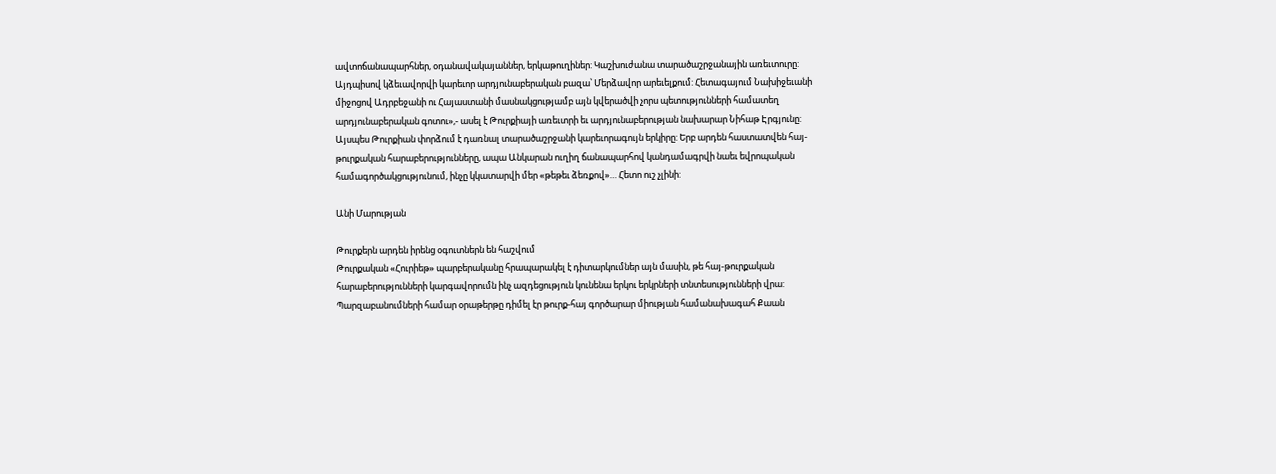ավտոճանապարհներ, օդանավակայաններ, երկաթուղիներ: Կաշխուժանա տարածաշրջանային առեւտուրը: Այդպիսով կձեւավորվի կարեւոր արդյունաբերական բազա՝ Մերձավոր արեւելքում: Հետագայում Նախիջեւանի միջոցով Ադրբեջանի ու Հայաստանի մասնակցությամբ այն կվերածվի չորս պետությունների համատեղ արդյունաբերական գոտու»,- ասել է Թուրքիայի առեւտրի եւ արդյունաբերության նախարար Նիհաթ Էրգյունը:
Այսպես Թուրքիան փորձում է դառնալ տարածաշրջանի կարեւորագույն երկիրը: Երբ արդեն հաստատվեն հայ-թուրքական հարաբերությունները, ապա Անկարան ուղիղ ճանապարհով կանդամագրվի նաեւ եվրոպական համագործակցությունում, ինչը կկատարվի մեր «թեթեւ ձեռքով»… Հետո ուշ չլինի:

Անի Մարության

Թուրքերն արդեն իրենց օգուտներն են հաշվում
Թուրքական «Հուրիեթ» պարբերականը հրապարակել է դիտարկումներ այն մասին, թե հայ-թուրքական հարաբերությունների կարգավորումն ինչ ազդեցություն կունենա երկու երկրների տնտեսությունների վրա:
Պարզաբանումների համար օրաթերթը դիմել էր թուրք-հայ գործարար միության համանախագահ Քաան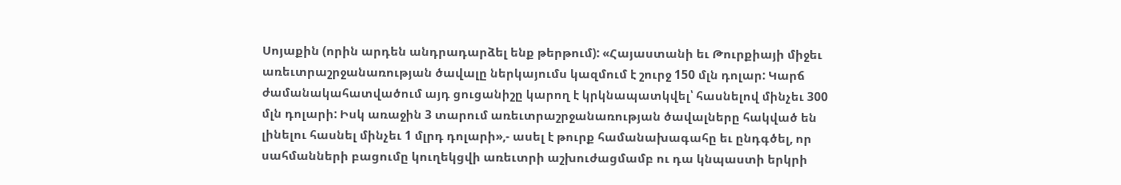Սոյաքին (որին արդեն անդրադարձել ենք թերթում): «Հայաստանի եւ Թուրքիայի միջեւ առեւտրաշրջանառության ծավալը ներկայումս կազմում է շուրջ 150 մլն դոլար: Կարճ ժամանակահատվածում այդ ցուցանիշը կարող է կրկնապատկվել՝ հասնելով մինչեւ 300 մլն դոլարի: Իսկ առաջին 3 տարում առեւտրաշրջանառության ծավալները հակված են լինելու հասնել մինչեւ 1 մլրդ դոլարի»,- ասել է թուրք համանախագահը եւ ընդգծել, որ սահմանների բացումը կուղեկցվի առեւտրի աշխուժացմամբ ու դա կնպաստի երկրի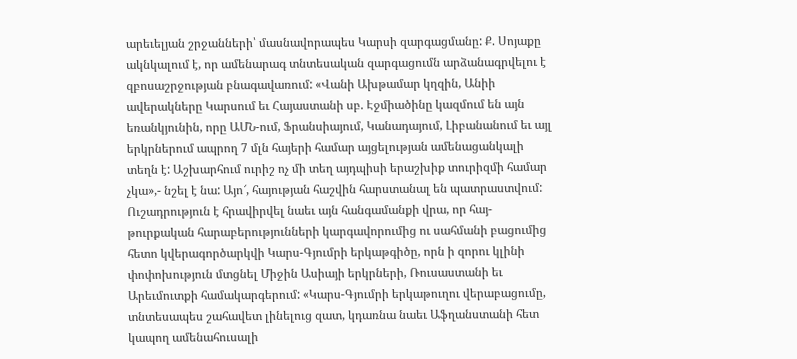արեւելյան շրջանների՝ մասնավորապես Կարսի զարգացմանը: Ք. Սոյաքը ակնկալում է, որ ամենարագ տնտեսական զարգացումն արձանագրվելու է զբոսաշրջության բնագավառում: «Վանի Ախթամար կղզին, Անիի ավերակները Կարսում եւ Հայաստանի սբ. Էջմիածինը կազմում են այն եռանկյունին, որը ԱՄՆ-ում, Ֆրանսիայում, Կանադայում, Լիբանանում եւ այլ երկրներում ապրող 7 մլն հայերի համար այցելության ամենացանկալի տեղն է: Աշխարհում ուրիշ ոչ մի տեղ այդպիսի երաշխիք տուրիզմի համար չկա»,- նշել է նա: Այո՜, հայության հաշվին հարստանալ են պատրաստվում:
Ուշադրություն է հրավիրվել նաեւ այն հանգամանքի վրա, որ հայ-թուրքական հարաբերությունների կարգավորումից ու սահմանի բացումից հետո կվերագործարկվի Կարս-Գյումրի երկաթգիծը, որն ի զորու կլինի փոփոխություն մտցնել Միջին Ասիայի երկրների, Ռուսաստանի եւ Արեւմուտքի համակարգերում: «Կարս-Գյումրի երկաթուղու վերաբացումը, տնտեսապես շահավետ լինելուց զատ, կդառնա նաեւ Աֆղանստանի հետ կապող ամենահուսալի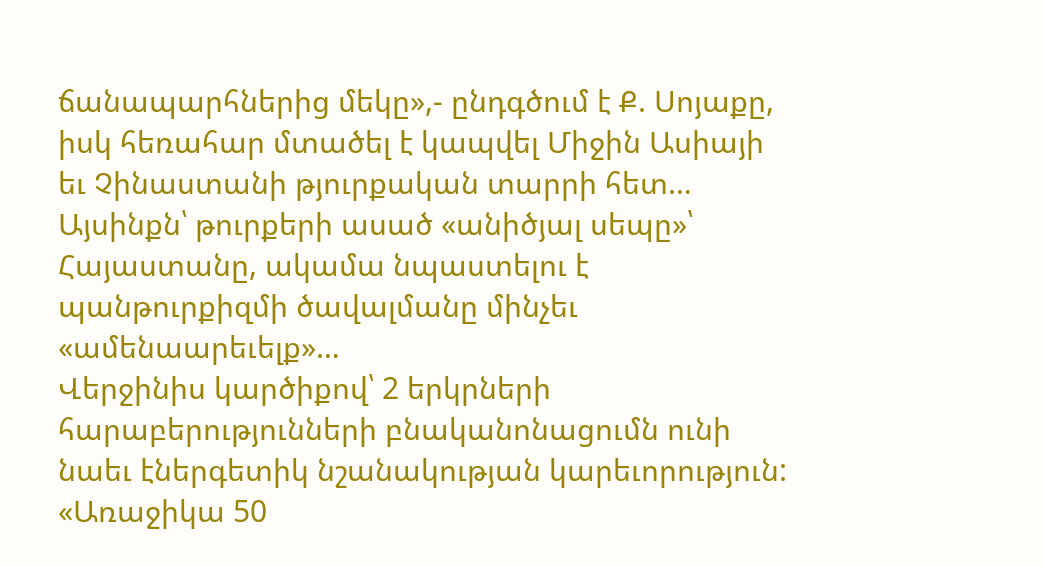ճանապարհներից մեկը»,- ընդգծում է Ք. Սոյաքը, իսկ հեռահար մտածել է կապվել Միջին Ասիայի եւ Չինաստանի թյուրքական տարրի հետ… Այսինքն՝ թուրքերի ասած «անիծյալ սեպը»՝ Հայաստանը, ակամա նպաստելու է պանթուրքիզմի ծավալմանը մինչեւ «ամենաարեւելք»…
Վերջինիս կարծիքով՝ 2 երկրների հարաբերությունների բնականոնացումն ունի նաեւ էներգետիկ նշանակության կարեւորություն: «Առաջիկա 50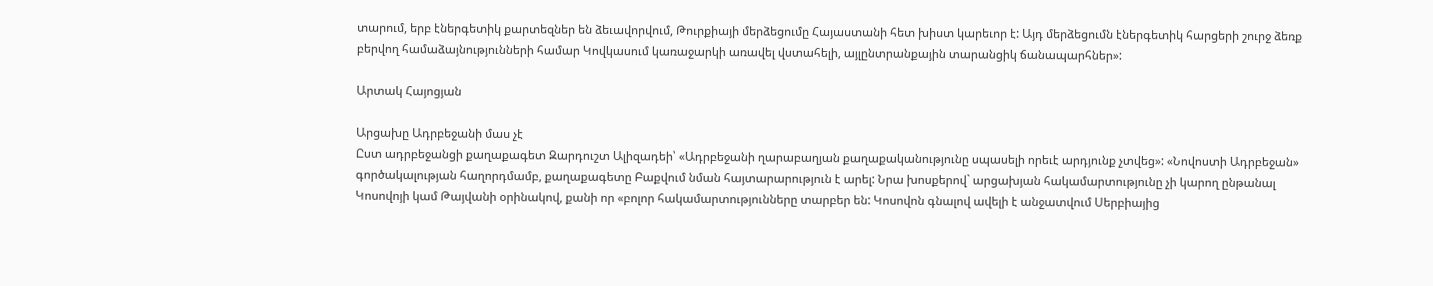տարում, երբ էներգետիկ քարտեզներ են ձեւավորվում, Թուրքիայի մերձեցումը Հայաստանի հետ խիստ կարեւոր է: Այդ մերձեցումն էներգետիկ հարցերի շուրջ ձեռք բերվող համաձայնությունների համար Կովկասում կառաջարկի առավել վստահելի, այլընտրանքային տարանցիկ ճանապարհներ»:

Արտակ Հայոցյան

Արցախը Ադրբեջանի մաս չէ
Ըստ ադրբեջանցի քաղաքագետ Զարդուշտ Ալիզադեի՝ «Ադրբեջանի ղարաբաղյան քաղաքականությունը սպասելի որեւէ արդյունք չտվեց»: «Նովոստի Ադրբեջան» գործակալության հաղորդմամբ, քաղաքագետը Բաքվում նման հայտարարություն է արել: Նրա խոսքերով` արցախյան հակամարտությունը չի կարող ընթանալ Կոսովոյի կամ Թայվանի օրինակով, քանի որ «բոլոր հակամարտությունները տարբեր են: Կոսովոն գնալով ավելի է անջատվում Սերբիայից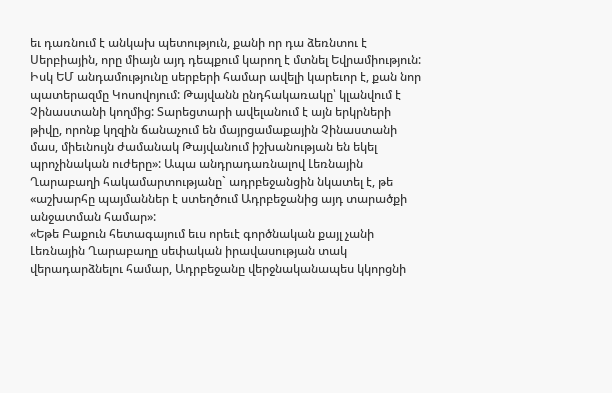եւ դառնում է անկախ պետություն, քանի որ դա ձեռնտու է Սերբիային, որը միայն այդ դեպքում կարող է մտնել Եվրամիություն: Իսկ ԵՄ անդամությունը սերբերի համար ավելի կարեւոր է, քան նոր պատերազմը Կոսովոյում: Թայվանն ընդհակառակը՝ կլանվում է Չինաստանի կողմից: Տարեցտարի ավելանում է այն երկրների թիվը, որոնք կղզին ճանաչում են մայրցամաքային Չինաստանի մաս, միեւնույն ժամանակ Թայվանում իշխանության են եկել պրոչինական ուժերը»: Ապա անդրադառնալով Լեռնային Ղարաբաղի հակամարտությանը` ադրբեջանցին նկատել է, թե «աշխարհը պայմաններ է ստեղծում Ադրբեջանից այդ տարածքի անջատման համար»:
«Եթե Բաքուն հետագայում եւս որեւէ գործնական քայլ չանի Լեռնային Ղարաբաղը սեփական իրավասության տակ վերադարձնելու համար, Ադրբեջանը վերջնականապես կկորցնի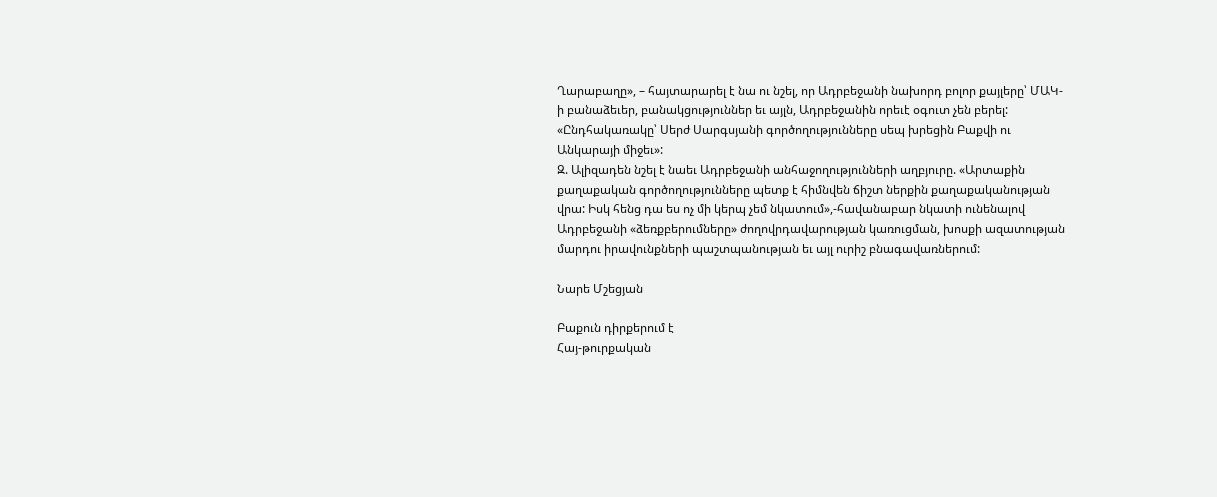Ղարաբաղը», – հայտարարել է նա ու նշել, որ Ադրբեջանի նախորդ բոլոր քայլերը՝ ՄԱԿ-ի բանաձեւեր, բանակցություններ եւ այլն, Ադրբեջանին որեւէ օգուտ չեն բերել: «Ընդհակառակը՝ Սերժ Սարգսյանի գործողությունները սեպ խրեցին Բաքվի ու Անկարայի միջեւ»:
Զ. Ալիզադեն նշել է նաեւ Ադրբեջանի անհաջողությունների աղբյուրը. «Արտաքին քաղաքական գործողությունները պետք է հիմնվեն ճիշտ ներքին քաղաքականության վրա: Իսկ հենց դա ես ոչ մի կերպ չեմ նկատում»,-հավանաբար նկատի ունենալով Ադրբեջանի «ձեռքբերումները» ժողովրդավարության կառուցման, խոսքի ազատության մարդու իրավունքների պաշտպանության եւ այլ ուրիշ բնագավառներում:

Նարե Մշեցյան

Բաքուն դիրքերում է
Հայ-թուրքական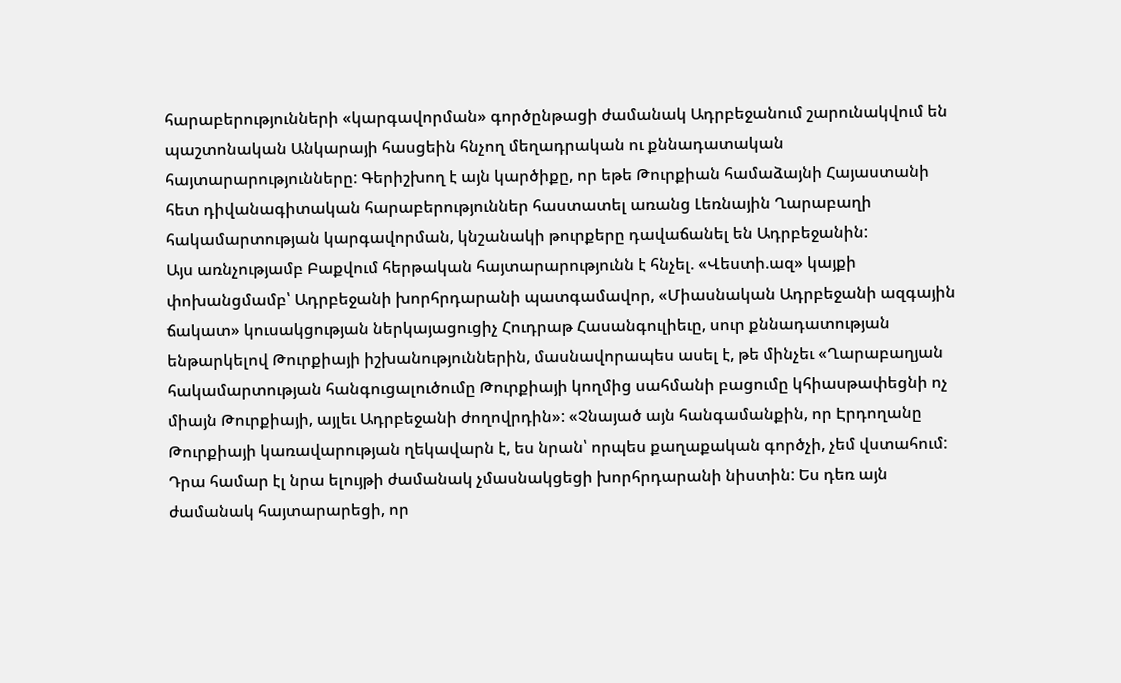հարաբերությունների «կարգավորման» գործընթացի ժամանակ Ադրբեջանում շարունակվում են պաշտոնական Անկարայի հասցեին հնչող մեղադրական ու քննադատական հայտարարությունները: Գերիշխող է այն կարծիքը, որ եթե Թուրքիան համաձայնի Հայաստանի հետ դիվանագիտական հարաբերություններ հաստատել առանց Լեռնային Ղարաբաղի հակամարտության կարգավորման, կնշանակի թուրքերը դավաճանել են Ադրբեջանին:
Այս առնչությամբ Բաքվում հերթական հայտարարությունն է հնչել. «Վեստի.ազ» կայքի փոխանցմամբ՝ Ադրբեջանի խորհրդարանի պատգամավոր, «Միասնական Ադրբեջանի ազգային ճակատ» կուսակցության ներկայացուցիչ Հուդրաթ Հասանգուլիեւը, սուր քննադատության ենթարկելով Թուրքիայի իշխանություններին, մասնավորապես ասել է, թե մինչեւ «Ղարաբաղյան հակամարտության հանգուցալուծումը Թուրքիայի կողմից սահմանի բացումը կհիասթափեցնի ոչ միայն Թուրքիայի, այլեւ Ադրբեջանի ժողովրդին»: «Չնայած այն հանգամանքին, որ Էրդողանը Թուրքիայի կառավարության ղեկավարն է, ես նրան՝ որպես քաղաքական գործչի, չեմ վստահում: Դրա համար էլ նրա ելույթի ժամանակ չմասնակցեցի խորհրդարանի նիստին: Ես դեռ այն ժամանակ հայտարարեցի, որ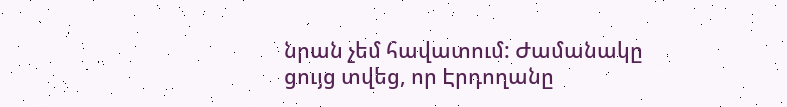նրան չեմ հավատում: Ժամանակը ցույց տվեց, որ Էրդողանը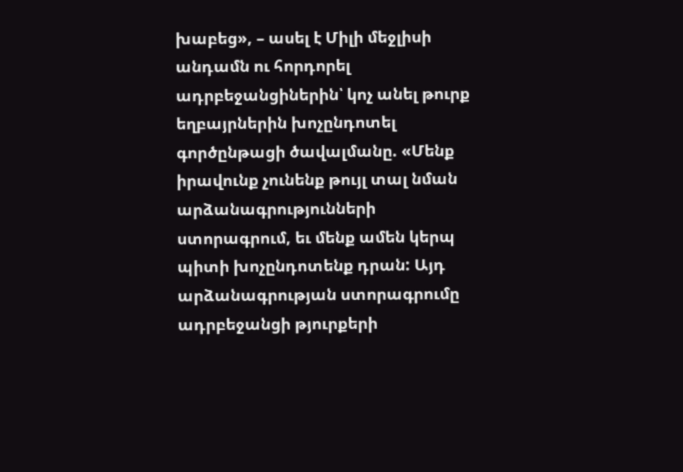խաբեց», – ասել է Միլի մեջլիսի անդամն ու հորդորել ադրբեջանցիներին՝ կոչ անել թուրք եղբայրներին խոչընդոտել գործընթացի ծավալմանը. «Մենք իրավունք չունենք թույլ տալ նման արձանագրությունների ստորագրում, եւ մենք ամեն կերպ պիտի խոչընդոտենք դրան: Այդ արձանագրության ստորագրումը ադրբեջանցի թյուրքերի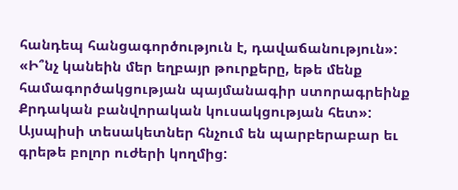հանդեպ հանցագործություն է, դավաճանություն»: «Ի՞նչ կանեին մեր եղբայր թուրքերը, եթե մենք համագործակցության պայմանագիր ստորագրեինք Քրդական բանվորական կուսակցության հետ»: Այսպիսի տեսակետներ հնչում են պարբերաբար եւ գրեթե բոլոր ուժերի կողմից: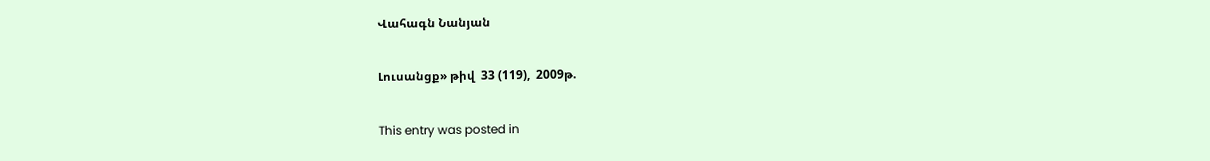Վահագն Նանյան

Լուսանցք» թիվ  33 (119),  2009թ.

This entry was posted in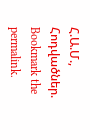Հ.Ա.Մ., Հոդվածներ. Bookmark the permalink.